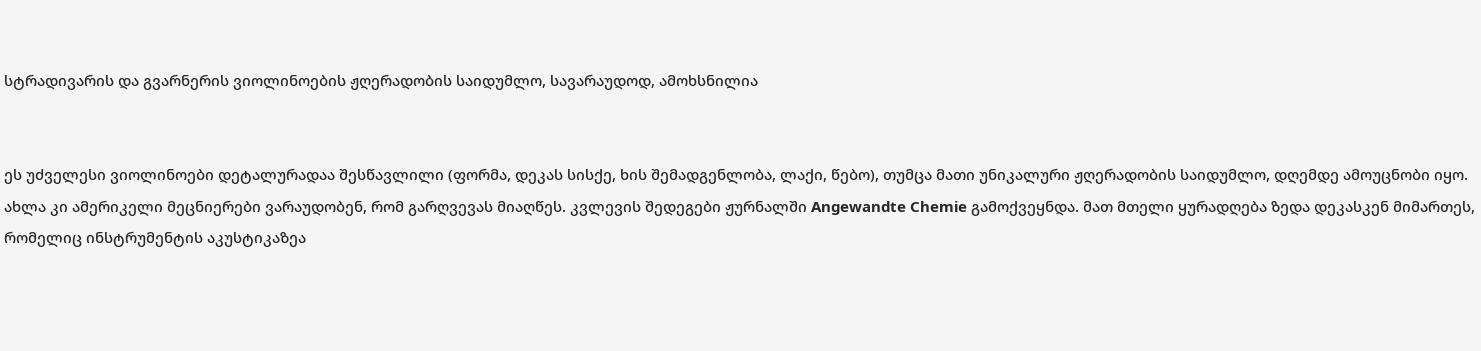სტრადივარის და გვარნერის ვიოლინოების ჟღერადობის საიდუმლო, სავარაუდოდ, ამოხსნილია


ეს უძველესი ვიოლინოები დეტალურადაა შესწავლილი (ფორმა, დეკას სისქე, ხის შემადგენლობა, ლაქი, წებო), თუმცა მათი უნიკალური ჟღერადობის საიდუმლო, დღემდე ამოუცნობი იყო. ახლა კი ამერიკელი მეცნიერები ვარაუდობენ, რომ გარღვევას მიაღწეს. კვლევის შედეგები ჟურნალში Angewandte Chemie გამოქვეყნდა. მათ მთელი ყურადღება ზედა დეკასკენ მიმართეს, რომელიც ინსტრუმენტის აკუსტიკაზეა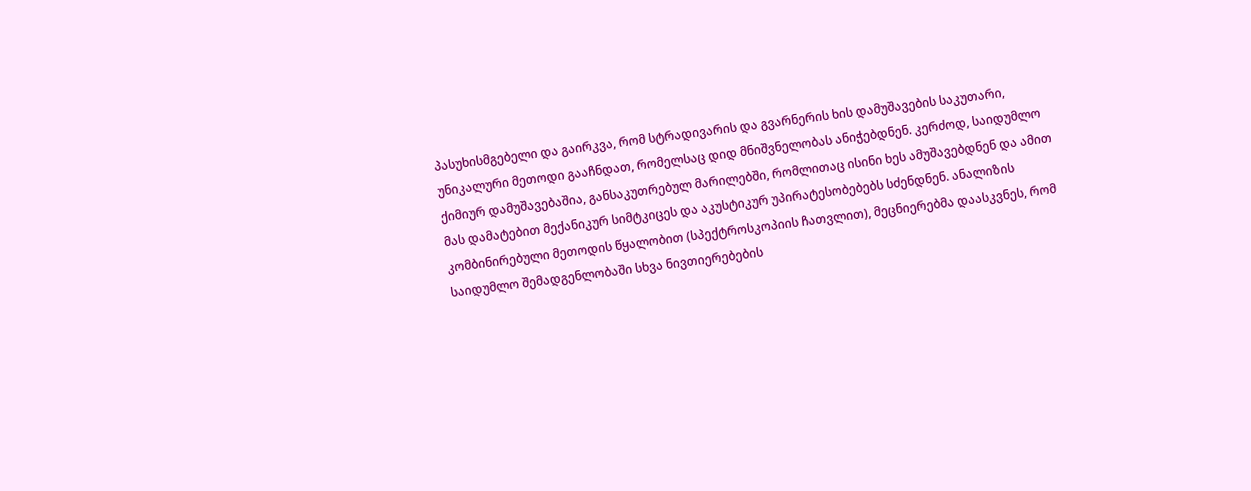პასუხისმგებელი და გაირკვა, რომ სტრადივარის და გვარნერის ხის დამუშავების საკუთარი, უნიკალური მეთოდი გააჩნდათ, რომელსაც დიდ მნიშვნელობას ანიჭებდნენ. კერძოდ, საიდუმლო ქიმიურ დამუშავებაშია, განსაკუთრებულ მარილებში, რომლითაც ისინი ხეს ამუშავებდნენ და ამით მას დამატებით მექანიკურ სიმტკიცეს და აკუსტიკურ უპირატესობებებს სძენდნენ. ანალიზის კომბინირებული მეთოდის წყალობით (სპექტროსკოპიის ჩათვლით), მეცნიერებმა დაასკვნეს, რომ საიდუმლო შემადგენლობაში სხვა ნივთიერებების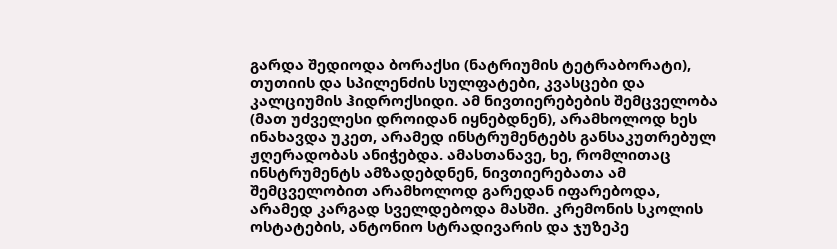გარდა შედიოდა ბორაქსი (ნატრიუმის ტეტრაბორატი), თუთიის და სპილენძის სულფატები, კვასცები და კალციუმის ჰიდროქსიდი. ამ ნივთიერებების შემცველობა (მათ უძველესი დროიდან იყნებდნენ), არამხოლოდ ხეს ინახავდა უკეთ, არამედ ინსტრუმენტებს განსაკუთრებულ ჟღერადობას ანიჭებდა. ამასთანავე, ხე, რომლითაც ინსტრუმენტს ამზადებდნენ, ნივთიერებათა ამ შემცველობით არამხოლოდ გარედან იფარებოდა, არამედ კარგად სველდებოდა მასში. კრემონის სკოლის ოსტატების, ანტონიო სტრადივარის და ჯუზეპე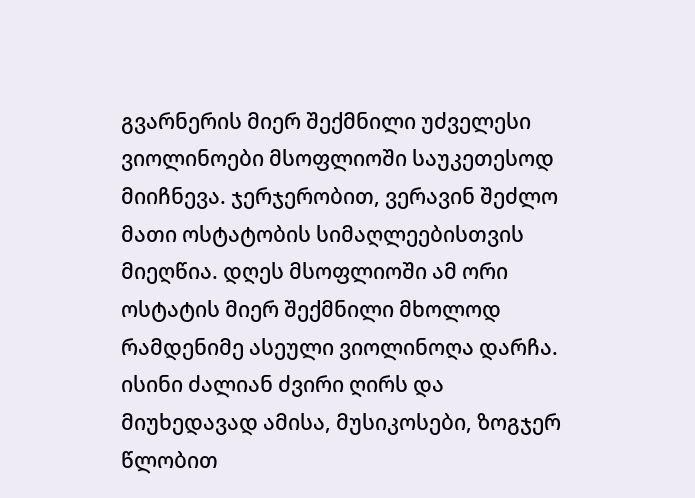გვარნერის მიერ შექმნილი უძველესი ვიოლინოები მსოფლიოში საუკეთესოდ მიიჩნევა. ჯერჯერობით, ვერავინ შეძლო მათი ოსტატობის სიმაღლეებისთვის მიეღწია. დღეს მსოფლიოში ამ ორი ოსტატის მიერ შექმნილი მხოლოდ რამდენიმე ასეული ვიოლინოღა დარჩა. ისინი ძალიან ძვირი ღირს და მიუხედავად ამისა, მუსიკოსები, ზოგჯერ წლობით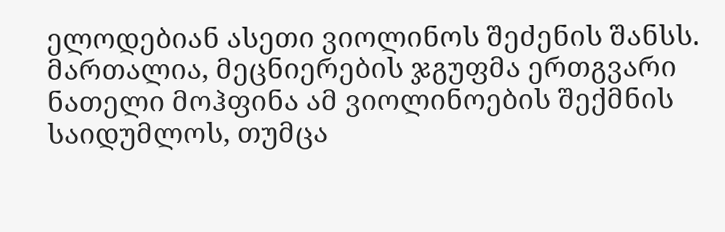ელოდებიან ასეთი ვიოლინოს შეძენის შანსს. მართალია, მეცნიერების ჯგუფმა ერთგვარი ნათელი მოჰფინა ამ ვიოლინოების შექმნის საიდუმლოს, თუმცა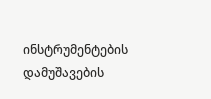ინსტრუმენტების დამუშავების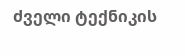ძველი ტექნიკის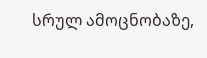სრულ ამოცნობაზე,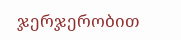ჯერჯერობით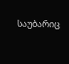საუბარიც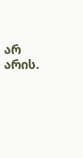არ არის.